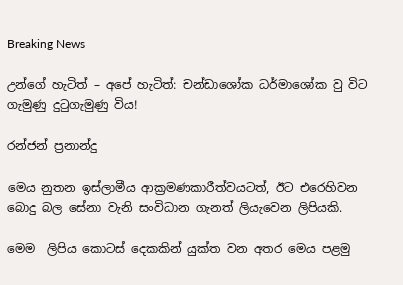Breaking News

උන්ගේ හැටිත් – අපේ හැටිත්: චන්ඩාශෝක ධර්මාශෝක වු විට ගැමුණු දුටුගැමුණු විය!

රන්ජන් ප්‍රනාන්දු

මෙය නුතන ඉස්ලාමීය ආක්‍රමණකාරීත්වයටත්, ඊට එරෙහිවන බොදු බල සේනා වැනි සංවිධාන ගැනත් ලියැවෙන ලිපියකි.

මෙම  ලිපිය කොටස් දෙකකින් යුක්ත වන අතර මෙය පළමු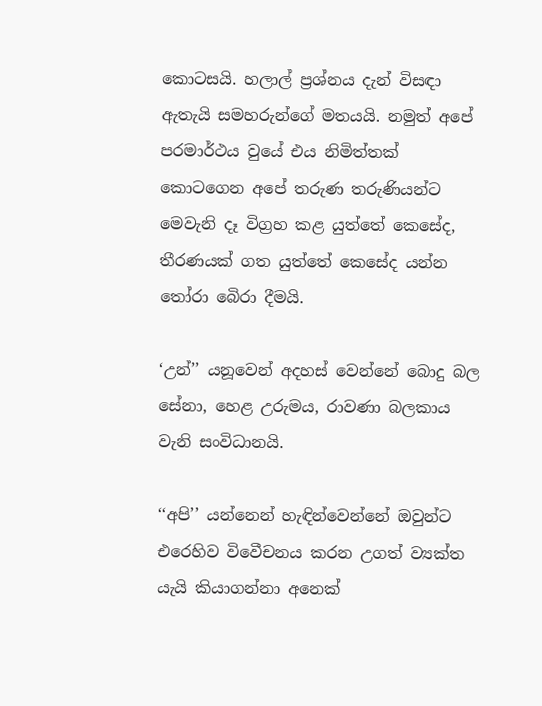කොටසයි. හලාල් ප්‍රශ්නය දැන් විසඳා ඇතැයි සමහරුන්ගේ මතයයි. නමුත් අපේ පරමාර්ථය වුයේ එය නිමිත්තක් කොටගෙන අපේ තරුණ තරුණියන්ට මෙවැනි දෑ විග්‍රහ කළ යුත්තේ කෙසේද,  තීරණයක් ගත යුත්තේ කෙසේද යන්න තෝරා බෙිරා දීමයි.

‘උන්’’ යනූවෙන් අදහස් වෙන්නේ බොදු බල සේනා, හෙළ උරුමය, රාවණා බලකාය වැනි සංවිධානයි.

‘‘අපි’’ යන්නෙන් හැඳින්වෙන්නේ ඔවුන්ට එරෙහිව විවෙීචනය කරන උගත් ව්‍යක්ත යැයි කියාගන්නා අනෙක්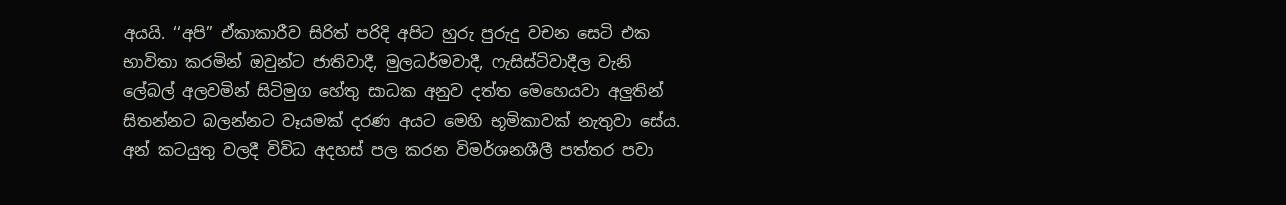අයයි. ‘‘අපි’’ ඒකාකාරීව සිරිත් පරිදි අපිට හුරු පුරුදු වචන සෙටි එක භාවිතා කරමින් ඔවුන්ට ජාතිවාදී, මුලධර්මවාදී, ෆැසිස්ටිවාදීල වැනි ලේබල් අලවමින් සිටිමුග හේතු සාධක අනුව දත්ත මෙහෙයවා අලුතින් සිතන්නට බලන්නට වෑයමක් දරණ අයට මෙහි භූමිකාවක් නැතුවා සේය. අන් කටයුතු වලදී විවිධ අදහස් පල කරන විමර්ශනශීලී පත්තර පවා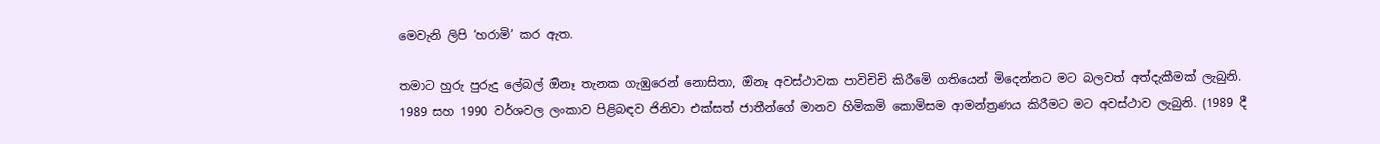මෙවැනි ලිපි ‘හරාමි’ කර ඇත.

තමාට හුරු පුරුදු ලේබල් ඔිනෑ තැනක ගැඹුරෙන් නොසිතා, ඔිනෑ අවස්ථාවක පාවිචිචි කිරීමෙි ගතියෙන් මිදෙන්නට මට බලවත් අත්දැකීමක් ලැබුනි. 1989 සහ 1990 වර්ශවල ලංකාව පිළිබඳව ජිනිවා එක්සත් ජාතීන්ගේ මානව හිමිකමි කොමිසම ආමන්ත්‍රණය කිරීමට මට අවස්ථාව ලැබුනි. (1989 දී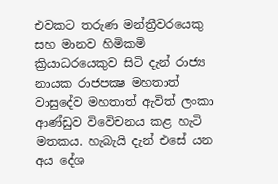එවකට තරුණ මන්ත්‍රීවරයෙකු සහ මානව හිමිකමි ක්‍රියාධරයෙකුව සිටි දැන් රාජ්‍ය නායක රාජපක්‍ෂ මහතාත් වාසුදේව මහතාත් ඇවිත් ලංකා ආණ්ඩුව විවෙිචනය කළ හැටි මතකය. හැබැයි දැන් එසේ යන අය දේශ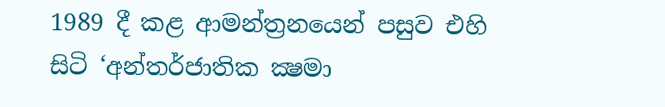1989 දී කළ ආමන්ත්‍රනයෙන් පසුව එහි සිටි ‘අන්තර්ජාතික ක්‍ෂමා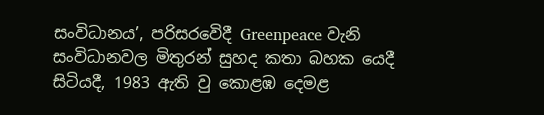සංවිධානය’, පරිසරවෙිදී Greenpeace වැනි සංවිධානවල මිතුරන් සුහද කතා බහක යෙදී සිටියදී, 1983 ඇති වු කොළඹ දෙමළ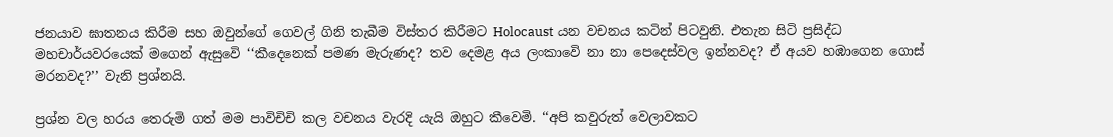ජනයාව ඝාතනය කිරීම සහ ඔවුන්ගේ ගෙවල් ගිනි තැබීම විස්තර කිරීමට Holocaust යන වචනය කටින් පිටවුනි. එතැන සිටි ප්‍රසිද්ධ මහචාර්යවරයෙක් මගෙන් ඇසුවෙි ‘‘කීදෙනෙක් පමණ මැරුණද? තව දෙමළ අය ලංකාවෙි නා නා පෙදෙස්වල ඉන්නවද? ඒ අයව හඹාගෙන ගොස් මරනවද?’’ වැනි ප්‍රශ්නයි.

ප්‍රශ්න වල හරය තෙරුමි ගත් මම පාවිචිචි කල වචනය වැරදි යැයි ඔහුට කීවෙමි. ‘‘අපි කවුරුත් වෙලාවකට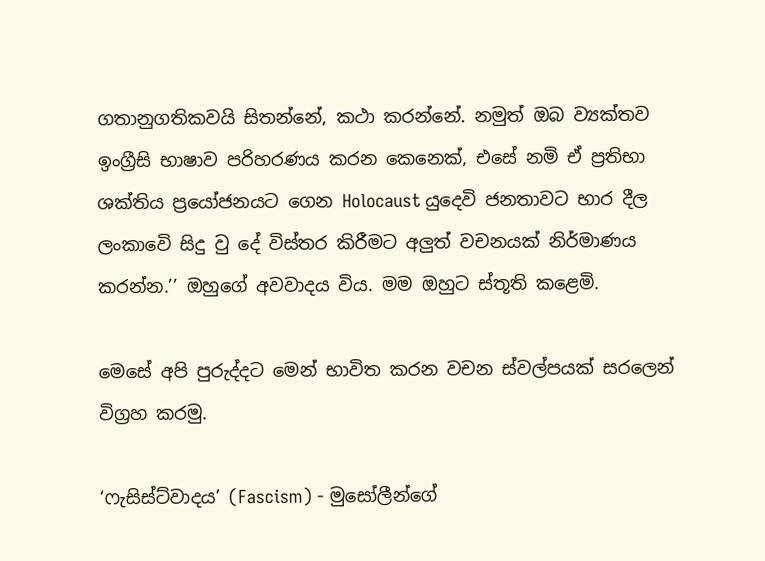ගතානුගතිකවයි සිතන්නේ, කථා කරන්නේ. නමුත් ඔබ ව්‍යක්තව ඉංග්‍රීසි භාෂාව පරිහරණය කරන කෙනෙක්, එසේ නමි ඒ ප්‍රතිභා ශක්තිය ප්‍රයෝජනයට ගෙන Holocaust යුදෙවි ජනතාවට භාර දීල ලංකාවෙි සිදු වු දේ විස්තර කිරීමට අලුත් වචනයක් නිර්මාණය කරන්න.’’ ඔහුගේ අවවාදය විය. මම ඔහුට ස්තූති කළෙමි.

මෙසේ අපි පුරුද්දට මෙන් භාවිත කරන වචන ස්වල්පයක් සරලෙන් විග්‍රහ කරමු.

‘ෆැසිස්ට්වාදය’ (Fascism) - මුසෝලීන්ගේ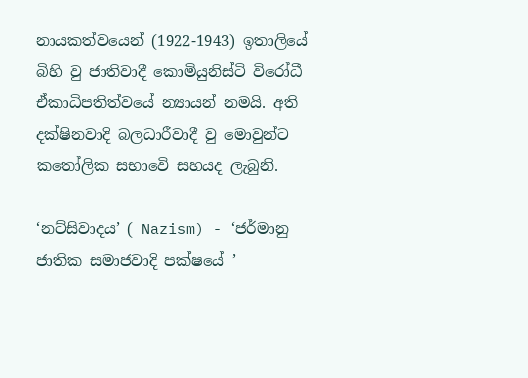නායකත්වයෙන් (1922-1943) ඉතාලියේ බිහි වු ජාතිවාදී කොමියුනිස්ටි විරෝධී ඒකාධිපතිත්වයේ න්‍යායන් නමයි. අති දක්ෂිනවාදි බලධාරීවාදී වු මොවුන්ට කතෝලික සභාවෙි සහයද ලැබුනි.

‘නට්සිවාදය’ ( Nazism) - ‘ජර්මානු ජාතික සමාජවාදි පක්ෂයේ ’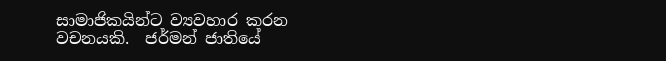සාමාජිකයින්ට ව්‍යවහාර කරන වචනයකි.  ජර්මන් ජාතියේ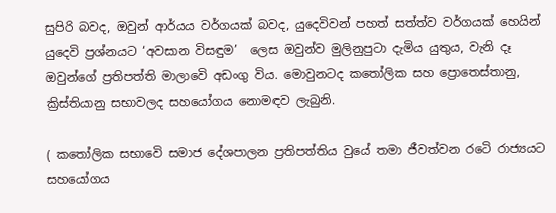සුපිරි බවද, ඔවුන් ආර්යය වර්ගයක් බවද, යුදෙවිවන් පහත් සත්ත්ව වර්ගයක් හෙයින් යුදෙවි ප්‍රශ්නයට ‘අවසාන විසඳුම’  ලෙස ඔවුන්ව මුලිනුපුටා දැමිය යුතුය, වැනි දෑ ඔවුන්ගේ ප්‍රතිපත්ති මාලාවෙි අඩංගු විය. මොවුනටද කතෝලික සහ ප්‍රොතෙස්තානු, ක්‍රිස්තියානු සභාවලද සහයෝගය නොමඳව ලැබුනි.

( කතෝලික සභාවෙි සමාජ දේශපාලන ප්‍රතිපත්තිය වුයේ තමා ජීවත්වන රටෙි රාජ්‍යයට සහයෝගය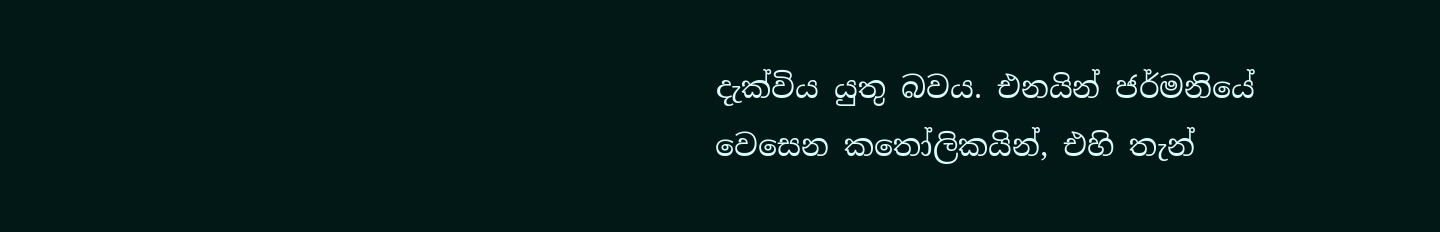දැක්විය යුතු බවය. එනයින් ජර්මනියේ වෙසෙන කතෝලිකයින්, එහි තැන්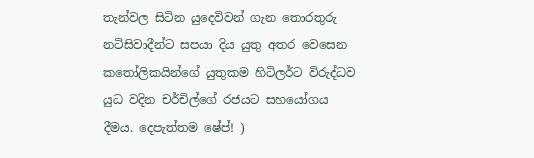තැන්වල සිටින යුදෙවිවන් ගැන තොරතුරු නටිසිවාදීන්ට සපයා දිය යුතු අතර වෙසෙන කතෝලිකයින්ගේ යුතුකම හිටිලර්ට විරුද්ධව යුධ වදින චර්චිල්ගේ රජයට සහයෝගය දීමය. දෙපැත්තම ෂේප්! )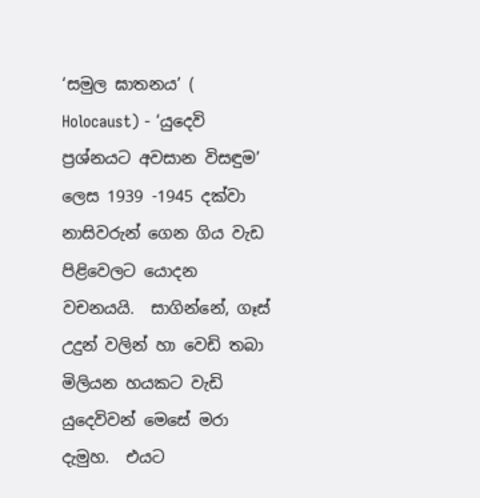‘සමුල ඝාතනය’ ( Holocaust) - ‘යුදෙවි ප්‍රශ්නයට අවසාන විසඳුම’ ලෙස 1939 -1945 දක්වා නාසිවරුන් ගෙන ගිය වැඩ පිළිවෙලට යොදන වචනයයි.  සාගින්නේ, ගෑස් උදුන් වලින් හා වෙඩි තබා මිලියන හයකට වැඩි යුදෙවිවන් මෙසේ මරා දැමුහ.  එයට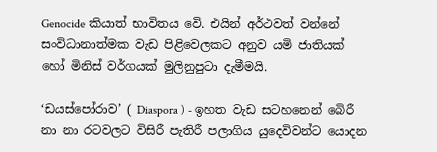Genocide කියාත් භාවිතය වෙි. එයින් අර්ථවත් වන්නේ සංවිධානාත්මක වැඩ පිළිවෙලකට අනුව යමි ජාතියක් හෝ මිනිස් වර්ගයක් මුලිනුපුටා දැමීමයි.

‘ඩයස්පෝරාව’ ( Diaspora ) - ඉහත වැඩ සටහනෙන් බෙිරී නා නා රටවලට විසිරී පැතිරී පලාගිය යුදෙවිවන්ට යොදන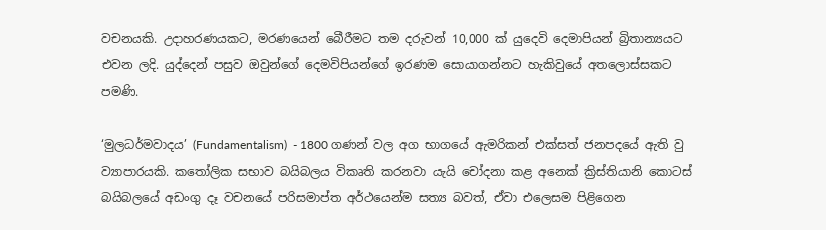වචනයකි. උදාහරණයකට, මරණයෙන් බෙීරීමට තම දරුවන් 10,000 ක් යුදෙවි දෙමාපියන් බ්‍රිතාන්‍යයට එවන ලදි. යුද්දෙන් පසුව ඔවුන්ගේ දෙමවිපියන්ගේ ඉරණම සොයාගන්නට හැකිවුයේ අතලොස්සකට පමණි.

‘මුලධර්මවාදය’ (Fundamentalism)  - 1800 ගණන් වල අග භාගයේ ඇමරිකන් එක්සත් ජනපදයේ ඇති වු ව්‍යාපාරයකි. කතෝලික සභාව බයිබලය විකෘති කරනවා යැයි චෝදනා කළ අනෙක් ක්‍රිස්තියානි කොටස් බයිබලයේ අඩංගු දෑ වචනයේ පරිසමාප්ත අර්ථයෙන්ම සත්‍ය බවත්, ඒවා එලෙසම පිළිගෙන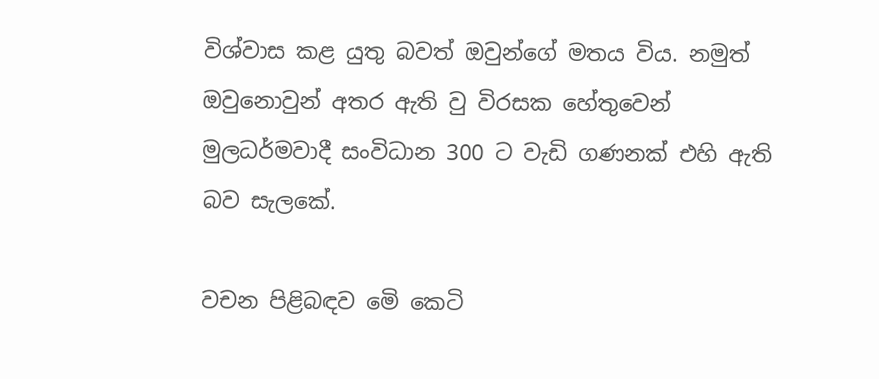විශ්වාස කළ යුතු බවත් ඔවුන්ගේ මතය විය. නමුත් ඔවුනොවුන් අතර ඇති වු විරසක හේතුවෙන් මුලධර්මවාදී සංවිධාන 300 ට වැඩි ගණනක් එහි ඇති බව සැලකේ.

වචන පිළිබඳව මෙි කෙටි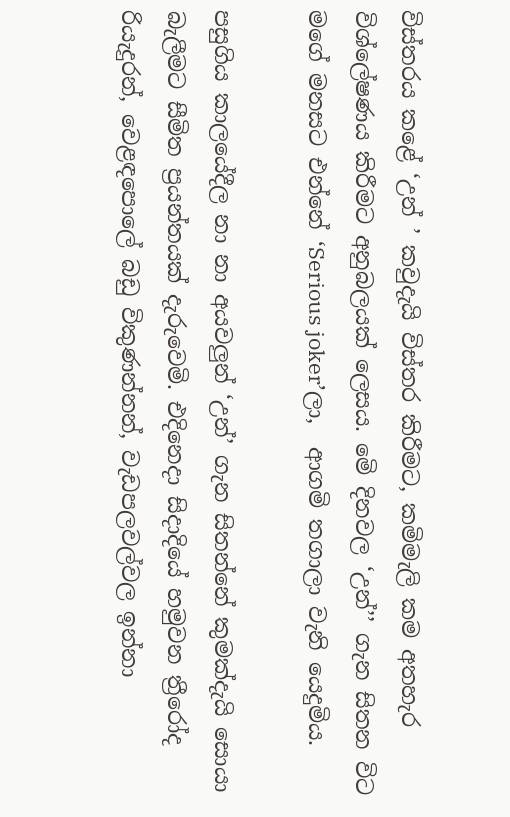විස්තරය කළේ ‘උන් ’ කවුදැයි විස්තර කිරීමට, කමිමැලි කම අතහැර විශ්ලේෂණය කිරීමට අනුබලයක් ලෙසය. මෙි දිනවල ‘උන්’’ ගැන සිතන විට මගේ මනසට එන්නේ ‘Serious joker’ලා,  ආගමි තගාලා වැනි යෙදුමිය.

පසුගිය කාලයේදීල නා නා අයවලුන් ‘උන්’ ගැන සිතන්නේ කුමක්දැයි සොයා බැලීමට සීමිත ප්‍රයන්තයක් දැරුවෙමි. එදිනෙදා සිදාදියේ හමුවන ත්‍රීරෝද රියැදුරන්, වෙළඳපොලේ බඩු විකුණන්නන්, වැඩපලවල්වල ඉන්නා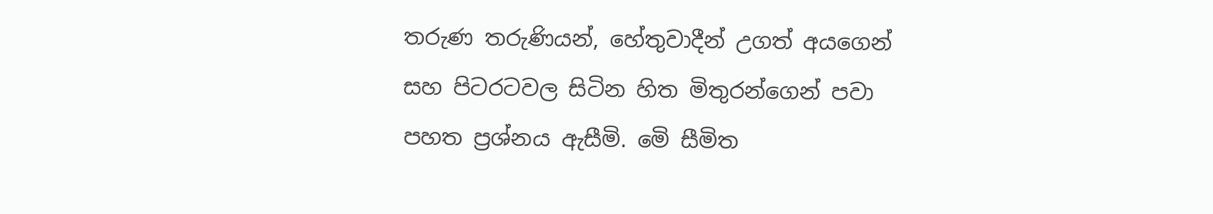තරුණ තරුණියන්, හේතුවාදීන් උගත් අයගෙන් සහ පිටරටවල සිටින හිත මිතුරන්ගෙන් පවා පහත ප්‍රශ්නය ඇසීමි. මෙි සීමිත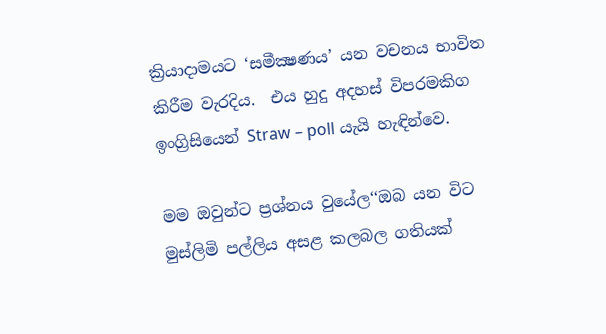ක්‍රියාදාමයට ‘සමීක්‍ෂණය’ යන වචනය භාවිත කිරීම වැරදිය.  එය හුදු අදහස් විපරමකිග ඉංග්‍රිසියෙන් Straw – poll යැයි හැඳින්වෙ.

මම ඔවුන්ට ප්‍රශ්නය වුයේල‘‘ඔබ යන විට මුස්ලිමි පල්ලිය අසළ කලබල ගතියක්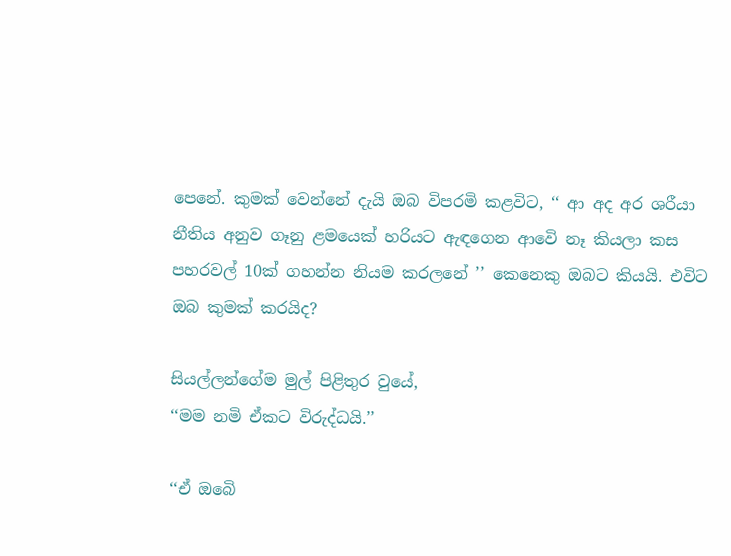පෙනේ. කුමක් වෙන්නේ දැයි ඔබ විපරමි කළවිට, ‘‘ ආ අද අර ශරීයා නීතිය අනුව ගෑනු ළමයෙක් හරියට ඇඳගෙන ආවෙි නෑ කියලා කස පහරවල් 10ක් ගහන්න නියම කරලනේ ’’ කෙනෙකු ඔබට කියයි. එවිට ඔබ කුමක් කරයිද?

සියල්ලන්ගේම මුල් පිළිතුර වුයේ,
‘‘මම නමි ඒකට විරුද්ධයි.’’

‘‘ඒ ඔබෙි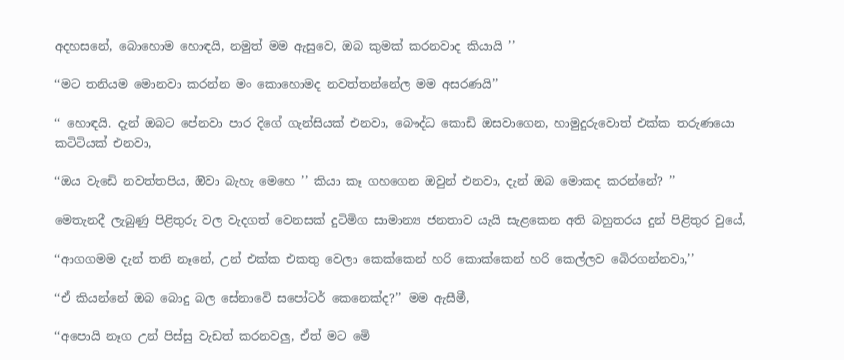අදහසනේ, බොහොම හොඳයි, නමුත් මම ඇසුවෙ, ඔබ කුමක් කරනවාද කියායි ’’

‘‘මට තනියම මොනවා කරන්න මං කොහොමද නවත්තන්නේල මම අසරණයි’’

‘‘ හොඳයි. දැන් ඔබට පේනවා පාර දිගේ ගැන්සියක් එනවා, බෞද්ධ කොඩි ඔසවාගෙන, හාමුදුරුවොත් එක්ක තරුණයො කටිටියක් එනවා,

‘‘ඔය වැඩෙි නවත්තපිය, ඔිවා බැහැ මෙහෙ ’’ කියා කෑ ගහගෙන ඔවුන් එනවා, දැන් ඔබ මොකද කරන්නේ? ’’

මෙතැනදී ලැබුණු පිළිතුරු වල වැදගත් වෙනසක් දුටිමිග සාමාන්‍ය ජනතාව යැයි සැළකෙන අති බහුතරය දුන් පිළිතුර වුයේ,

‘‘ආගගමම දැන් තනි නෑනේ, උන් එක්ක එකතු වෙලා කෙක්කෙන් හරි කොක්කෙන් හරි කෙල්ලව බෙිරගන්නවා,’’

‘‘ඒ කියන්නේ ඔබ බොදු බල සේනාවෙි සපෝටර් කෙනෙක්ද?’’ මම ඇසීමී,

‘‘අපොයි නෑග උන් පිස්සු වැඩත් කරනවලු, ඒත් මට මෙි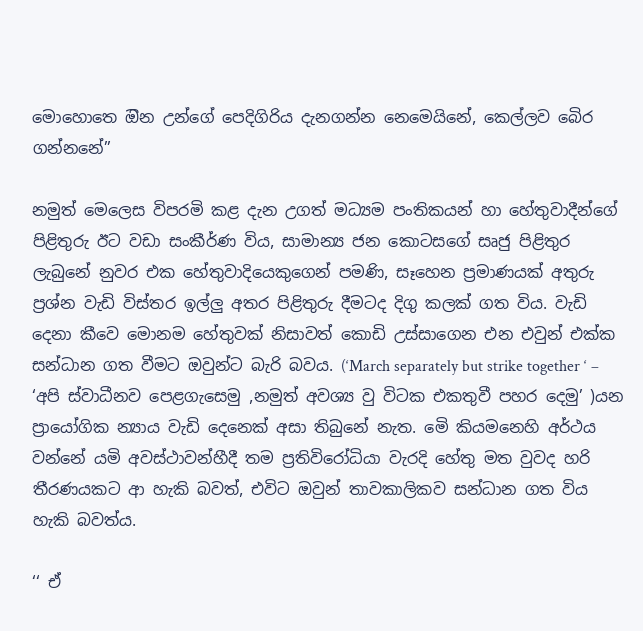මොහොතෙ ඔින උන්ගේ පෙදිගිරිය දැනගන්න නෙමෙයිනේ, කෙල්ලව බෙිර ගන්නනේ’’

නමුත් මෙලෙස විපරමි කළ දැන උගත් මධ්‍යම පංතිකයන් හා හේතුවාදීන්ගේ පිළිතුරු ඊට වඩා සංකීර්ණ විය, සාමාන්‍ය ජන කොටසගේ සෘජු පිළිතුර ලැබුනේ නුවර එක හේතුවාදියෙකුගෙන් පමණි, සෑහෙන ප්‍රමාණයක් අතුරු ප්‍රශ්න වැඩි විස්තර ඉල්ලු අතර පිළිතුරු දීමටද දිගු කලක් ගත විය. වැඩි දෙනා කීවෙ මොනම හේතුවක් නිසාවත් කොඩි උස්සාගෙන එන එවුන් එක්ක සන්ධාන ගත වීමට ඔවුන්ට බැරි බවය. (‘March separately but strike together ‘ – ‘අපි ස්වාධීනව පෙළගැසෙමු ,නමුත් අවශ්‍ය වු විටක එකතුවී පහර දෙමු’ )යන ප්‍රායෝගික න්‍යාය වැඩි දෙනෙක් අසා තිබුනේ නැත. මෙි කියමනෙහි අර්ථය වන්නේ යමි අවස්ථාවන්හීදී තම ප්‍රතිවිරෝධියා වැරදි හේතු මත වුවද හරි තීරණයකට ආ හැකි බවත්, එවිට ඔවුන් තාවකාලිකව සන්ධාන ගත විය හැකි බවත්ය.

‘‘ ඒ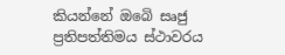කියන්නේ ඔබෙි සෘජු ප්‍රතිපත්තිමය ස්ථාවරය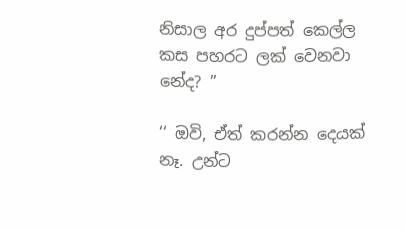නිසාල අර දුප්පත් කෙල්ල කස පහරට ලක් වෙනවා නේද? ’’

‘‘ ඔවි, ඒත් කරන්න දෙයක් නෑ. උන්ට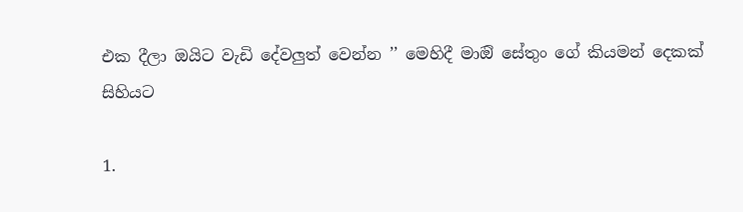එක දීලා ඔයිට වැඩි දේවලුත් වෙන්න ’’ මෙහිදී මාඔි සේතුං ගේ කියමන් දෙකක් සිහියට

1.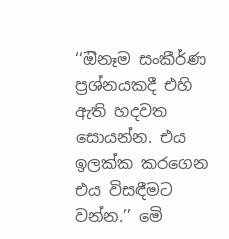‘‘ඔිනෑම සංකීර්ණ ප්‍රශ්නයකදී එහි ඇති හදවත සොයන්න. එය ඉලක්ක කරගෙන එය විසඳීමට වන්න.’’ මෙි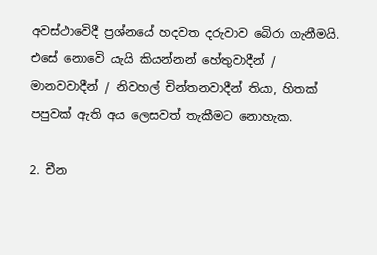අවස්ථාවෙිදී ප්‍රශ්නයේ හදවත දරුවාව බෙිරා ගැනීමයි. එසේ නොවෙි යැයි කියන්නන් හේතුවාදීන් / මානවවාදීන් / නිවහල් චින්තනවාදීන් තියා, හිතක් පපුවක් ඇති අය ලෙසවත් තැකීමට නොහැක.

2. චීන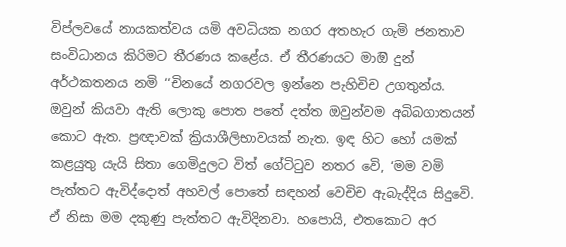විප්ලවයේ නායකත්වය යමි අවධියක නගර අතහැර ගැමි ජනතාව සංවිධානය කිරිමට තීරණය කළේය. ඒ තීරණයට මාඔි දුන් අර්ථකතනය නමි ‘‘චිනයේ නගරවල ඉන්නෙ පැහිචිච උගතුන්ය. ඔවුන් කියවා ඇති ලොකු පොත පතේ දත්ත ඔවුන්වම අබිබගාතයන් කොට ඇත. ප්‍රඥාවක් ක්‍රියාශීලිභාවයක් නැත. ඉඳ හිට හෝ යමක් කළයුතු යැයි සිතා ගෙමිදුලට විත් ගේටිටුව නතර වෙි, ‘මම වමි පැත්තට ඇවිද්දොත් අහවල් පොතේ සඳහන් වෙචිච ඇබැද්දිය සිදුවෙි. ඒ නිසා මම දකුණු පැත්තට ඇවිදිනවා. හපොයි, එතකොට අර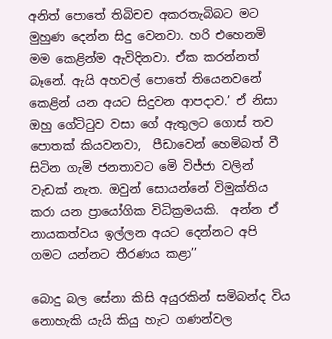අනිත් පොතේ තිබිචච අකරතැබිබට මට මුහුණ දෙන්න සිදු වෙනවා. හරි එහෙනමි මම කෙළින්ම ඇවිදිනවා. ඒක කරන්නත් බෑනේ. ඇයි අහවල් පොතේ තියෙනවනේ කෙළින් යන අයට සිදුවන ආපදාව.’ ඒ නිසා ඔහු ගේටිටුව වසා ගේ ඇතුලට ගොස් තව පොතක් කියවනවා,  පීඩාවෙන් හෙමිබත් වී සිටින ගැමි ජනතාවට මෙි විජ්ජා වලින් වැඩක් නැත. ඔවුන් සොයන්නේ විමුක්තිය කරා යන ප්‍රායෝගික විධික්‍රමයකි.  අන්න ඒ නායකත්වය ඉල්ලන අයට දෙන්නට අපි ගමට යන්නට තීරණය කළා’’

බොදු බල සේනා කිසි අයුරකින් සමිබන්ද විය නොහැකි යැයි කියු හැට ගණන්වල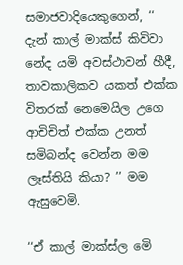සමාජවාදියෙකුගෙන්, ‘‘ දැන් කාල් මාක්ස් කිවිවා නේද යමි අවස්ථාවන් හීදී, තාවකාලිකව යකත් එක්ක විතරක් නෙමෙයිල උගෙ ආචිචිත් එක්ක උනත් සමිබන්ද වෙන්න මම ලෑස්තියි කියා? ’’ මම ඇසුවෙමි.

‘‘ඒ කාල් මාක්ස්ල මෙි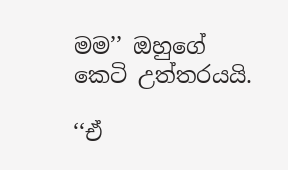මම’’ ඔහුගේ කෙටි උත්තරයයි.

‘‘ඒ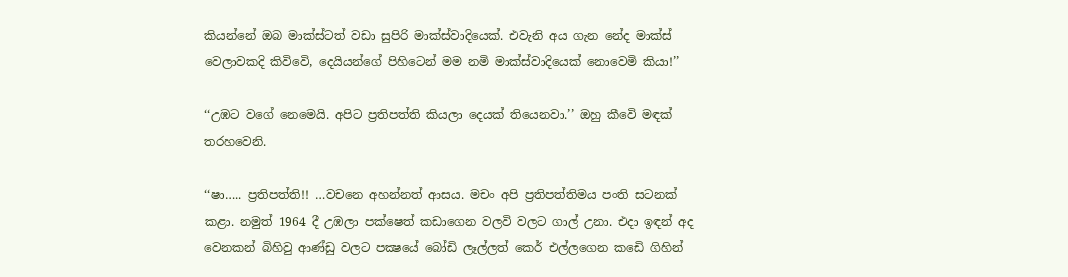කියන්නේ ඔබ මාක්ස්ටත් වඩා සුපිරි මාක්ස්වාදියෙක්. එවැනි අය ගැන නේද මාක්ස් වෙලාවකදි කිවිවෙි, දෙයියන්ගේ පිහිටෙන් මම නමි මාක්ස්වාදියෙක් නොවෙමි කියා!’’

‘‘උඹට වගේ නෙමෙයි. අපිට ප්‍රතිපත්ති කියලා දෙයක් තියෙනවා.’’ ඔහු කීවෙි මඳක් තරහවෙනි.

‘‘ෂා….. ප්‍රතිපත්ති!! …වචනෙ අහන්නත් ආසය. මචං අපි ප්‍රතිපත්තිමය පංති සටනක් කළා. නමුත් 1964 දී උඹලා පක්ෂෙත් කඩාගෙන වලවි වලට ගාල් උනා. එදා ඉඳන් අද වෙනකන් බිහිවු ආණ්ඩු වලට පක්‍ෂයේ බෝඩි ලෑල්ලත් කෙර් එල්ලගෙන කඩෙි ගිහින්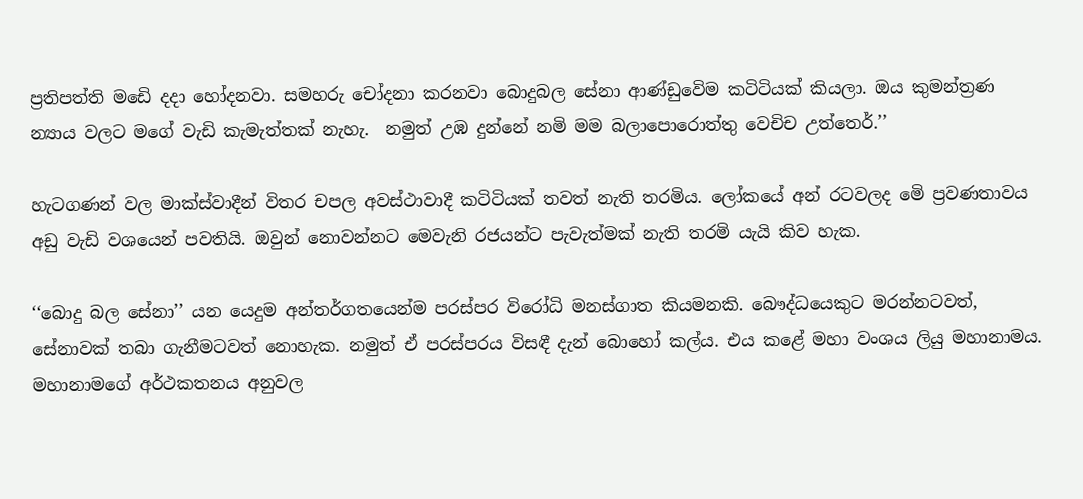ප්‍රතිපත්ති මඩෙි දදා හෝදනවා. සමහරු චෝදනා කරනවා බොදුබල සේනා ආණ්ඩුවෙිම කටිටියක් කියලා. ඔය කුමන්ත්‍රණ න්‍යාය වලට මගේ වැඩි කැමැත්තක් නැහැ.  නමුත් උඹ දුන්නේ නමි මම බලාපොරොත්තු වෙචිච උත්තෙර්.’’

හැටගණන් වල මාක්ස්වාදීන් විතර චපල අවස්ථාවාදී කටිටියක් තවත් නැති තරමිය. ලෝකයේ අන් රටවලද මෙි ප්‍රවණතාවය අඩු වැඩි වශයෙන් පවතියි. ඔවුන් නොවන්නට මෙවැනි රජයන්ට පැවැත්මක් නැති තරමි යැයි කිව හැක.

‘‘බොදු බල සේනා’’ යන යෙදුම අන්තර්ගතයෙන්ම පරස්පර විරෝධි මනස්ගාත කියමනකි. බෞද්ධයෙකුට මරන්නටවත්, සේනාවක් තබා ගැනීමටවත් නොහැක. නමුත් ඒ පරස්පරය විසඳී දැන් බොහෝ කල්ය. එය කළේ මහා වංශය ලියු මහානාමය. මහානාමගේ අර්ථකතනය අනුවල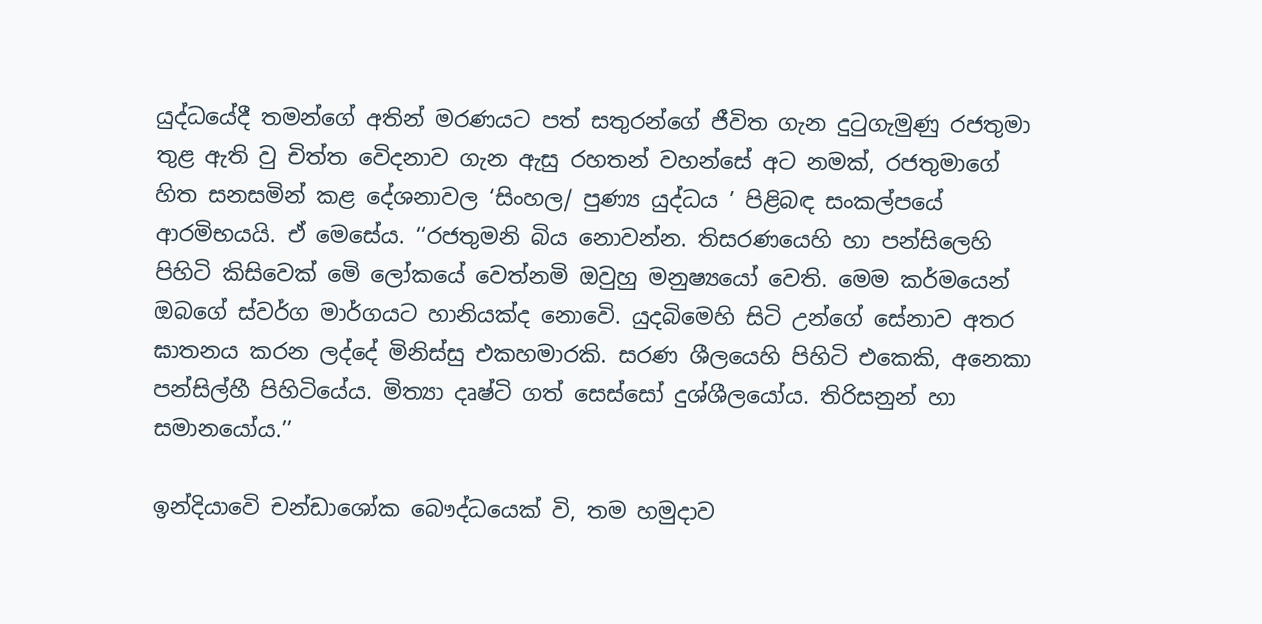යුද්ධයේදී තමන්ගේ අතින් මරණයට පත් සතුරන්ගේ ජීවිත ගැන දුටුගැමුණු රජතුමා තුළ ඇති වු චිත්ත වෙිදනාව ගැන ඇසු රහතන් වහන්සේ අට නමක්, රජතුමාගේ හිත සනසමින් කළ දේශනාවල ‘සිංහල/ පුණ්‍ය යුද්ධය ’ පිළිබඳ සංකල්පයේ ආරමිභයයි. ඒ මෙසේය. ‘‘රජතුමනි බිය නොවන්න. තිසරණයෙහි හා පන්සිලෙහි පිහිටි කිසිවෙක් මෙි ලෝකයේ වෙත්නමි ඔවුහු මනුෂ්‍යයෝ වෙති. මෙම කර්මයෙන් ඔබගේ ස්වර්ග මාර්ගයට හානියක්ද නොවෙි. යුදබිමෙහි සිටි උන්ගේ සේනාව අතර ඝාතනය කරන ලද්දේ මිනිස්සු එකහමාරකි. සරණ ශීලයෙහි පිහිටි එකෙකි, අනෙකා පන්සිල්හී පිහිටියේය. මිත්‍යා දෘෂ්ටි ගත් සෙස්සෝ දුශ්ශීලයෝය. තිරිසනුන් හා සමානයෝය.’’

ඉන්දියාවෙි චන්ඩාශෝක බෞද්ධයෙක් වි, තම හමුදාව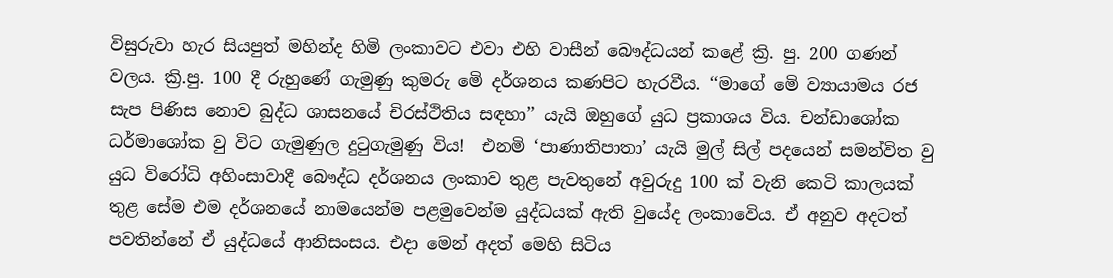විසුරුවා හැර සියපුත් මහින්ද හිමි ලංකාවට එවා එහි වාසීන් බෞද්ධයන් කළේ ක්‍රි. පු. 200 ගණන් වලය. ක්‍රි.පු. 100 දී රුහුණේ ගැමුණු කුමරු මෙි දර්ශනය කණපිට හැරවීය. ‘‘මාගේ මෙි ව්‍යායාමය රජ සැප පිණිස නොව බුද්ධ ශාසනයේ චිරස්ථිතිය සඳහා’’ යැයි ඔහුගේ යුධ ප්‍රකාශය විය. චන්ඩාශෝක ධර්මාශෝක වු විට ගැමුණුල දුටුගැමුණු විය!  එනමි ‘පාණාතිපාතා’ යැයි මුල් සිල් පදයෙන් සමන්විත වු යුධ විරෝධි අහිංසාවාදී බෞද්ධ දර්ශනය ලංකාව තුළ පැවතුනේ අවුරුදු 100 ක් වැනි කෙටි කාලයක් තුළ සේම එම දර්ශනයේ නාමයෙන්ම පළමුවෙන්ම යුද්ධයක් ඇති වුයේද ලංකාවෙිය. ඒ අනුව අදටත් පවතින්නේ ඒ යුද්ධයේ ආනිසංසය. එදා මෙන් අදත් මෙහි සිටිය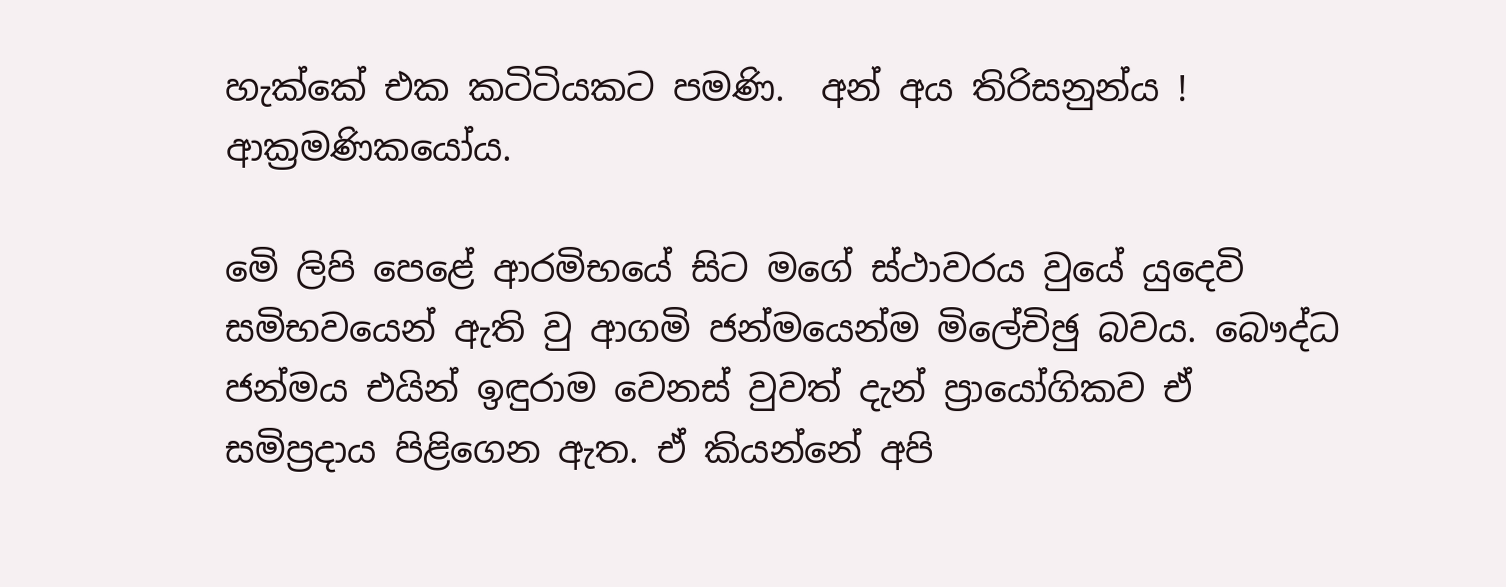හැක්කේ එක කටිටියකට පමණි.  අන් අය තිරිසනුන්ය ! ආක්‍රමණිකයෝය.

මෙි ලිපි පෙළේ ආරමිභයේ සිට මගේ ස්ථාවරය වුයේ යුදෙවි සමිභවයෙන් ඇති වු ආගමි ජන්මයෙන්ම මිලේචිඡු බවය. බෞද්ධ ජන්මය එයින් ඉඳුරාම වෙනස් වුවත් දැන් ප්‍රායෝගිකව ඒ සමිප්‍රදාය පිළිගෙන ඇත. ඒ කියන්නේ අපි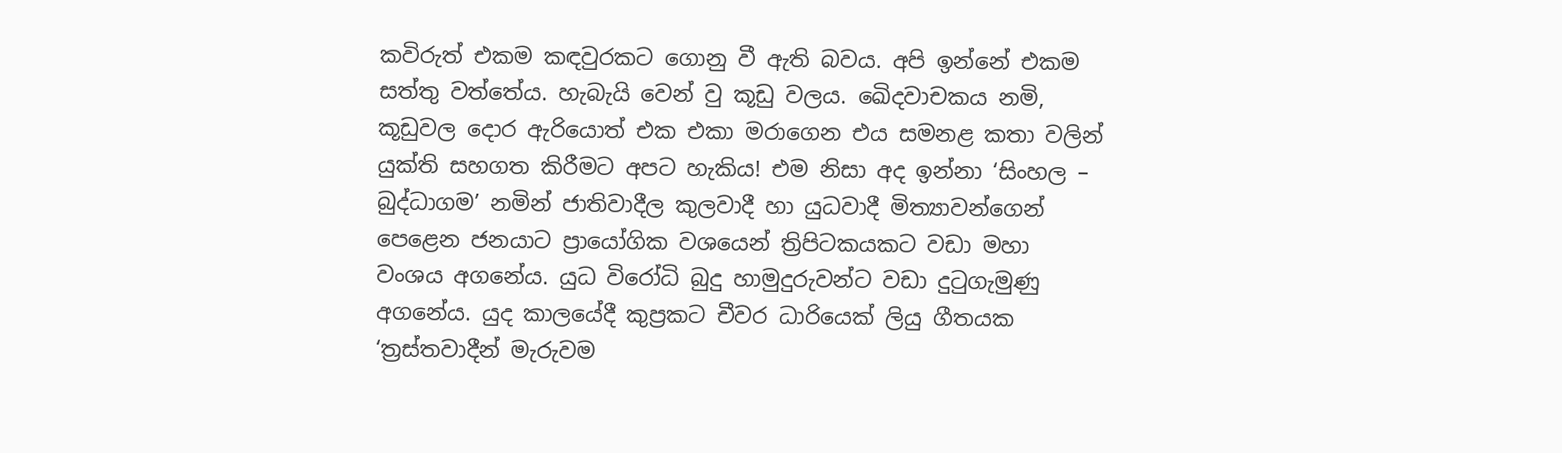කවිරුත් එකම කඳවුරකට ගොනු වී ඇති බවය. අපි ඉන්නේ එකම සත්තු වත්තේය. හැබැයි වෙන් වු කූඩු වලය. ඛෙිදවාචකය නමි, කූඩුවල දොර ඇරියොත් එක එකා මරාගෙන එය සමනළ කතා වලින් යුක්ති සහගත කිරීමට අපට හැකිය! එම නිසා අද ඉන්නා ‘සිංහල – බුද්ධාගම’ නමින් ජාතිවාදීල කුලවාදී හා යුධවාදී මිත්‍යාවන්ගෙන් පෙළෙන ජනයාට ප්‍රායෝගික වශයෙන් ත්‍රිපිටකයකට වඩා මහා වංශය අගනේය. යුධ විරෝධි බුදු හාමුදුරුවන්ට වඩා දුටුගැමුණු අගනේය. යුද කාලයේදී කුප්‍රකට චීවර ධාරියෙක් ලියු ගීතයක ‘ත්‍රස්තවාදීන් මැරුවම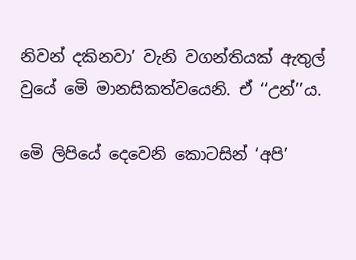නිවන් දකිනවා’ වැනි වගන්තියක් ඇතුල් වුයේ මෙි මානසිකත්වයෙනි. ඒ ‘‘උන්’’ය.

මෙි ලිපියේ දෙවෙනි කොටසින් ‘අපි’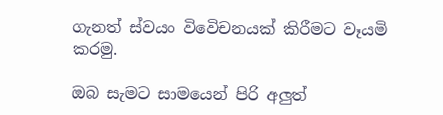ගැනත් ස්වයං විවෙිචනයක් කිරීමට වෑයමි කරමු.

ඔබ සැමට සාමයෙන් පිරි අලුත්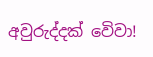අවුරුද්දක් වෙිවා!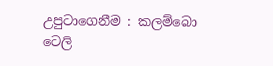උපුටාගෙනීම : කලම්බො ටෙලි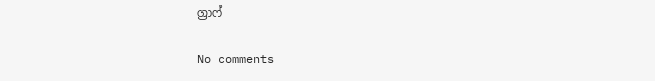ග්‍රාෆ්

No comments